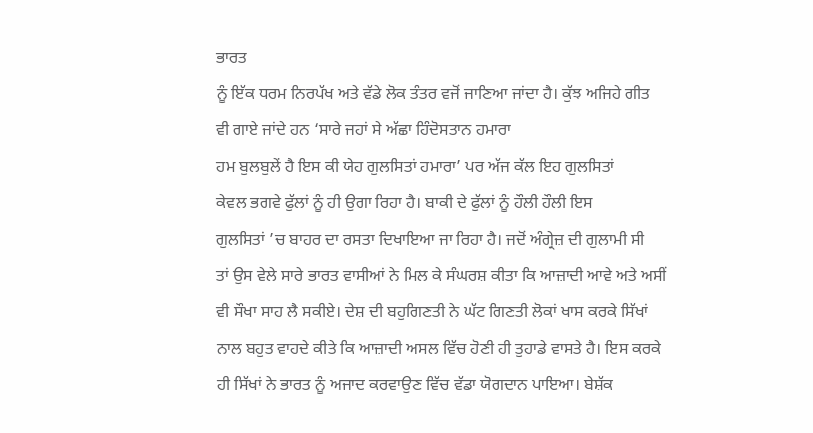ਭਾਰਤ
ਨੂੰ ਇੱਕ ਧਰਮ ਨਿਰਪੱਖ ਅਤੇ ਵੱਡੇ ਲੋਕ ਤੰਤਰ ਵਜੋਂ ਜਾਣਿਆ ਜਾਂਦਾ ਹੈ। ਕੁੱਝ ਅਜਿਹੇ ਗੀਤ
ਵੀ ਗਾਏ ਜਾਂਦੇ ਹਨ ‘ਸਾਰੇ ਜਹਾਂ ਸੇ ਅੱਛਾ ਹਿੰਦੋਸਤਾਨ ਹਮਾਰਾ
ਹਮ ਬੁਲਬੁਲੇਂ ਹੈ ਇਸ ਕੀ ਯੇਹ ਗੁਲਸਿਤਾਂ ਹਮਾਰਾ’ ਪਰ ਅੱਜ ਕੱਲ ਇਹ ਗੁਲਸਿਤਾਂ
ਕੇਵਲ ਭਗਵੇ ਫੁੱਲਾਂ ਨੂੰ ਹੀ ਉਗਾ ਰਿਹਾ ਹੈ। ਬਾਕੀ ਦੇ ਫੁੱਲਾਂ ਨੂੰ ਹੌਲੀ ਹੌਲੀ ਇਸ
ਗੁਲਸਿਤਾਂ ’ਚ ਬਾਹਰ ਦਾ ਰਸਤਾ ਦਿਖਾਇਆ ਜਾ ਰਿਹਾ ਹੈ। ਜਦੋਂ ਅੰਗ੍ਰੇਜ਼ ਦੀ ਗੁਲਾਮੀ ਸੀ
ਤਾਂ ਉਸ ਵੇਲੇ ਸਾਰੇ ਭਾਰਤ ਵਾਸੀਆਂ ਨੇ ਮਿਲ ਕੇ ਸੰਘਰਸ਼ ਕੀਤਾ ਕਿ ਆਜ਼ਾਦੀ ਆਵੇ ਅਤੇ ਅਸੀਂ
ਵੀ ਸੌਖਾ ਸਾਹ ਲੈ ਸਕੀਏ। ਦੇਸ਼ ਦੀ ਬਹੁਗਿਣਤੀ ਨੇ ਘੱਟ ਗਿਣਤੀ ਲੋਕਾਂ ਖਾਸ ਕਰਕੇ ਸਿੱਖਾਂ
ਨਾਲ ਬਹੁਤ ਵਾਹਦੇ ਕੀਤੇ ਕਿ ਆਜ਼ਾਦੀ ਅਸਲ ਵਿੱਚ ਹੋਣੀ ਹੀ ਤੁਹਾਡੇ ਵਾਸਤੇ ਹੈ। ਇਸ ਕਰਕੇ
ਹੀ ਸਿੱਖਾਂ ਨੇ ਭਾਰਤ ਨੂੰ ਅਜਾਦ ਕਰਵਾਉਣ ਵਿੱਚ ਵੱਡਾ ਯੋਗਦਾਨ ਪਾਇਆ। ਬੇਸ਼ੱਕ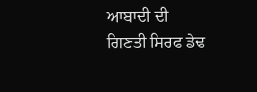ਆਬਾਦੀ ਦੀ
ਗਿਣਤੀ ਸਿਰਫ ਡੇਢ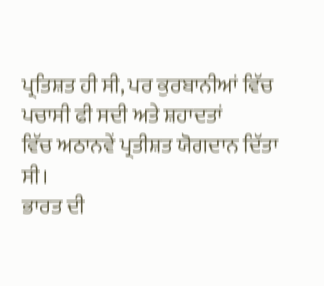ਪ੍ਰਤਿਸ਼ਤ ਹੀ ਸੀ, ਪਰ ਕੁਰਬਾਨੀਆਂ ਵਿੱਚ ਪਚਾਸੀ ਫੀ ਸਦੀ ਅਤੇ ਸ਼ਹਾਦਤਾਂ
ਵਿੱਚ ਅਠਾਨਵੇਂ ਪ੍ਰਤੀਸ਼ਤ ਯੋਗਦਾਨ ਦਿੱਤਾ ਸੀ।
ਭਾਰਤ ਦੀ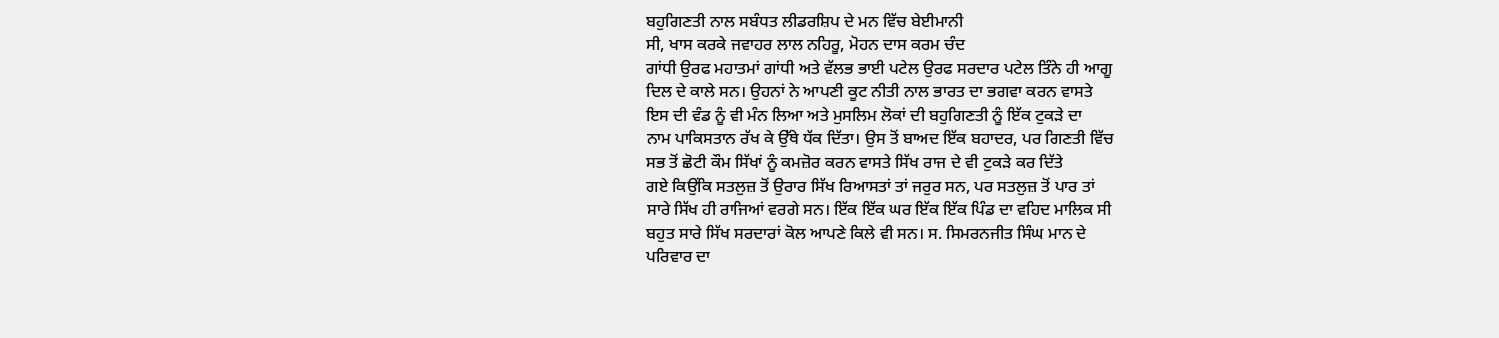ਬਹੁਗਿਣਤੀ ਨਾਲ ਸਬੰਧਤ ਲੀਡਰਸ਼ਿਪ ਦੇ ਮਨ ਵਿੱਚ ਬੇਈਮਾਨੀ
ਸੀ, ਖਾਸ ਕਰਕੇ ਜਵਾਹਰ ਲਾਲ ਨਹਿਰੂ, ਮੋਹਨ ਦਾਸ ਕਰਮ ਚੰਦ
ਗਾਂਧੀ ਉਰਫ ਮਹਾਤਮਾਂ ਗਾਂਧੀ ਅਤੇ ਵੱਲਭ ਭਾਈ ਪਟੇਲ ਉਰਫ ਸਰਦਾਰ ਪਟੇਲ ਤਿੰਨੇ ਹੀ ਆਗੂ
ਦਿਲ ਦੇ ਕਾਲੇ ਸਨ। ਉਹਨਾਂ ਨੇ ਆਪਣੀ ਕੂਟ ਨੀਤੀ ਨਾਲ ਭਾਰਤ ਦਾ ਭਗਵਾ ਕਰਨ ਵਾਸਤੇ
ਇਸ ਦੀ ਵੰਡ ਨੂੰ ਵੀ ਮੰਨ ਲਿਆ ਅਤੇ ਮੁਸਲਿਮ ਲੋਕਾਂ ਦੀ ਬਹੁਗਿਣਤੀ ਨੂੰ ਇੱਕ ਟੁਕੜੇ ਦਾ
ਨਾਮ ਪਾਕਿਸਤਾਨ ਰੱਖ ਕੇ ਉੱਥੇ ਧੱਕ ਦਿੱਤਾ। ਉਸ ਤੋਂ ਬਾਅਦ ਇੱਕ ਬਹਾਦਰ, ਪਰ ਗਿਣਤੀ ਵਿੱਚ
ਸਭ ਤੋਂ ਛੋਟੀ ਕੌਮ ਸਿੱਖਾਂ ਨੂੰ ਕਮਜ਼ੋਰ ਕਰਨ ਵਾਸਤੇ ਸਿੱਖ ਰਾਜ ਦੇ ਵੀ ਟੁਕੜੇ ਕਰ ਦਿੱਤੇ
ਗਏ ਕਿਉਂਕਿ ਸਤਲੁਜ਼ ਤੋਂ ਉਰਾਰ ਸਿੱਖ ਰਿਆਸਤਾਂ ਤਾਂ ਜਰੁਰ ਸਨ, ਪਰ ਸਤਲੁਜ਼ ਤੋਂ ਪਾਰ ਤਾਂ
ਸਾਰੇ ਸਿੱਖ ਹੀ ਰਾਜਿਆਂ ਵਰਗੇ ਸਨ। ਇੱਕ ਇੱਕ ਘਰ ਇੱਕ ਇੱਕ ਪਿੰਡ ਦਾ ਵਹਿਦ ਮਾਲਿਕ ਸੀ
ਬਹੁਤ ਸਾਰੇ ਸਿੱਖ ਸਰਦਾਰਾਂ ਕੋਲ ਆਪਣੇ ਕਿਲੇ ਵੀ ਸਨ। ਸ. ਸਿਮਰਨਜੀਤ ਸਿੰਘ ਮਾਨ ਦੇ
ਪਰਿਵਾਰ ਦਾ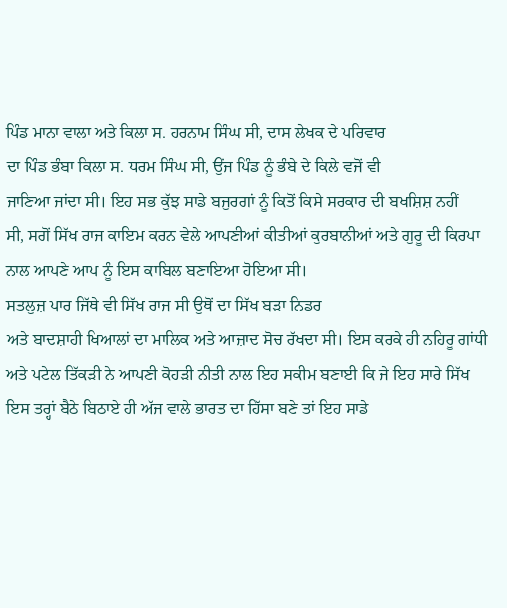ਪਿੰਡ ਮਾਨਾ ਵਾਲਾ ਅਤੇ ਕਿਲਾ ਸ. ਹਰਨਾਮ ਸਿੰਘ ਸੀ, ਦਾਸ ਲੇਖਕ ਦੇ ਪਰਿਵਾਰ
ਦਾ ਪਿੰਡ ਭੰਬਾ ਕਿਲਾ ਸ. ਧਰਮ ਸਿੰਘ ਸੀ, ਉਂਜ ਪਿੰਡ ਨੂੰ ਭੰਬੇ ਦੇ ਕਿਲੇ ਵਜੋਂ ਵੀ
ਜਾਣਿਆ ਜਾਂਦਾ ਸੀ। ਇਹ ਸਭ ਕੁੱਝ ਸਾਡੇ ਬਜੁਰਗਾਂ ਨੂੰ ਕਿਤੋਂ ਕਿਸੇ ਸਰਕਾਰ ਦੀ ਬਖਸ਼ਿਸ਼ ਨਹੀਂ
ਸੀ, ਸਗੋਂ ਸਿੱਖ ਰਾਜ ਕਾਇਮ ਕਰਨ ਵੇਲੇ ਆਪਣੀਆਂ ਕੀਤੀਆਂ ਕੁਰਬਾਨੀਆਂ ਅਤੇ ਗੁਰੂ ਦੀ ਕਿਰਪਾ
ਨਾਲ ਆਪਣੇ ਆਪ ਨੂੰ ਇਸ ਕਾਬਿਲ ਬਣਾਇਆ ਹੋਇਆ ਸੀ।
ਸਤਲੁਜ਼ ਪਾਰ ਜਿੱਥੇ ਵੀ ਸਿੱਖ ਰਾਜ ਸੀ ਉਥੋਂ ਦਾ ਸਿੱਖ ਬੜਾ ਨਿਡਰ
ਅਤੇ ਬਾਦਸ਼ਾਹੀ ਖਿਆਲਾਂ ਦਾ ਮਾਲਿਕ ਅਤੇ ਆਜ਼ਾਦ ਸੋਚ ਰੱਖਦਾ ਸੀ। ਇਸ ਕਰਕੇ ਹੀ ਨਹਿਰੂ ਗਾਂਧੀ
ਅਤੇ ਪਟੇਲ ਤਿੱਕੜੀ ਨੇ ਆਪਣੀ ਕੋਹੜੀ ਨੀਤੀ ਨਾਲ ਇਹ ਸਕੀਮ ਬਣਾਈ ਕਿ ਜੇ ਇਹ ਸਾਰੇ ਸਿੱਖ
ਇਸ ਤਰ੍ਹਾਂ ਬੈਠੇ ਬਿਠਾਏ ਹੀ ਅੱਜ ਵਾਲੇ ਭਾਰਤ ਦਾ ਹਿੱਸਾ ਬਣੇ ਤਾਂ ਇਹ ਸਾਡੇ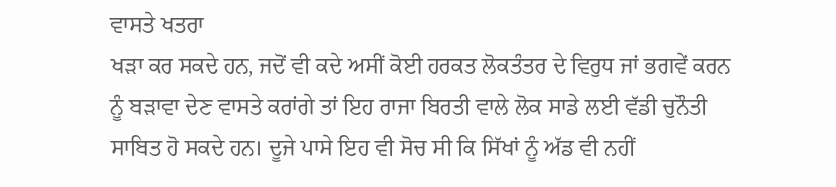ਵਾਸਤੇ ਖਤਰਾ
ਖੜਾ ਕਰ ਸਕਦੇ ਹਨ, ਜਦੋਂ ਵੀ ਕਦੇ ਅਸੀਂ ਕੋਈ ਹਰਕਤ ਲੋਕਤੰਤਰ ਦੇ ਵਿਰੁਧ ਜਾਂ ਭਗਵੇਂ ਕਰਨ
ਨੂੰ ਬੜਾਵਾ ਦੇਣ ਵਾਸਤੇ ਕਰਾਂਗੇ ਤਾਂ ਇਹ ਰਾਜਾ ਬਿਰਤੀ ਵਾਲੇ ਲੋਕ ਸਾਡੇ ਲਈ ਵੱਡੀ ਚੁਨੌਤੀ
ਸਾਬਿਤ ਹੋ ਸਕਦੇ ਹਨ। ਦੂਜੇ ਪਾਸੇ ਇਹ ਵੀ ਸੋਚ ਸੀ ਕਿ ਸਿੱਖਾਂ ਨੂੰ ਅੱਡ ਵੀ ਨਹੀਂ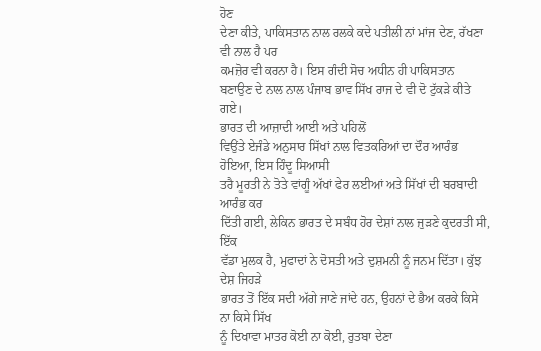ਹੋਣ
ਦੇਣਾ ਕੀਤੇ, ਪਾਕਿਸਤਾਨ ਨਾਲ ਰਲਕੇ ਕਦੇ ਪਤੀਲੀ ਨਾਂ ਮਾਂਜ ਦੇਣ, ਰੱਖਣਾ ਵੀ ਨਾਲ ਹੈ ਪਰ
ਕਮਜ਼ੋਰ ਵੀ ਕਰਨਾ ਹੈ। ਇਸ ਗੰਦੀ ਸੋਚ ਅਧੀਨ ਹੀ ਪਾਕਿਸਤਾਨ
ਬਣਾਉਣ ਦੇ ਨਾਲ ਨਾਲ ਪੰਜਾਬ ਭਾਵ ਸਿੱਖ ਰਾਜ ਦੇ ਵੀ ਦੋ ਟੁੱਕੜੇ ਕੀਤੇ ਗਏ।
ਭਾਰਤ ਦੀ ਆਜ਼ਾਦੀ ਆਈ ਅਤੇ ਪਹਿਲੋਂ
ਵਿਉਂਤੇ ਏਜੰਡੇ ਅਨੁਸਾਰ ਸਿੱਖਾਂ ਨਾਲ ਵਿਤਕਰਿਆਂ ਦਾ ਦੌਰ ਆਰੰਭ ਹੋਇਆ, ਇਸ ਹਿੰਦੂ ਸਿਆਸੀ
ਤਰੈ ਮੂਰਤੀ ਨੇ ਤੋਤੇ ਵਾਂਗੂੰ ਅੱਖਾਂ ਫੇਰ ਲਈਆਂ ਅਤੇ ਸਿੱਖਾਂ ਦੀ ਬਰਬਾਦੀ ਆਰੰਭ ਕਰ
ਦਿੱਤੀ ਗਈ, ਲੇਕਿਨ ਭਾਰਤ ਦੇ ਸਬੰਧ ਹੋਰ ਦੇਸ਼ਾਂ ਨਾਲ ਜੁੜਣੇ ਕੁਦਰਤੀ ਸੀ, ਇੱਕ
ਵੱਡਾ ਮੁਲਕ ਹੈ, ਮੁਫਾਦਾਂ ਨੇ ਦੋਸਤੀ ਅਤੇ ਦੁਸ਼ਮਨੀ ਨੂੰ ਜਨਮ ਦਿੱਤਾ। ਕੁੱਝ ਦੇਸ਼ ਜਿਹੜੇ
ਭਾਰਤ ਤੋਂ ਇੱਕ ਸਦੀ ਅੱਗੇ ਜਾਣੇ ਜਾਂਦੇ ਹਨ, ਉਹਨਾਂ ਦੇ ਭੈਅ ਕਰਕੇ ਕਿਸੇ ਨਾ ਕਿਸੇ ਸਿੱਖ
ਨੂੰ ਦਿਖਾਵਾ ਮਾਤਰ ਕੋਈ ਨਾ ਕੋਈ, ਰੁਤਬਾ ਦੇਣਾ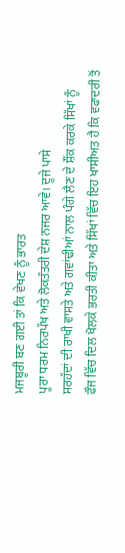ਮਜਬੂਰੀ ਬਣ ਗਈ ਤਾਂ ਕਿ ਵੇਖਣ ਨੂੰ ਭਾਰਤ
ਪੂਰਾ ਧਰਮ ਨਿਰਪੱਖ ਅਤੇ ਲੋਕਤੰਤਰੀ ਦੇਸ਼ ਨਜਰ ਆਵੇ। ਦੂਜੇ ਪਾਸੇ
ਸਰਹੱਦਾਂ ਦੀ ਰਾਖੀ ਵਾਸਤੇ ਅਤੇ ਗਵਾਂਢੀਆਂ ਨਾਲ ਪੰਗੇ ਲੈਣ ਦੇ ਸ਼ੌਂਕ ਕਰਕੇ ਸਿੱਖਾਂ ਨੂੰ
ਫੌਜ ਵਿੱਚ ਦਿਲ ਖੋਲਕੇ ਭਰਤੀ ਕੀਤਾ ਅਤੇ ਸਿੱਖਾਂ ਵਿੱਚ ਇਹ ਖਾਸੀਅਤ ਹੈ ਕਿ ਵਫਾਦਰੀ ਤੋਂ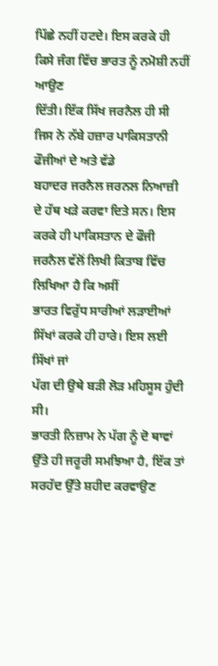ਪਿੱਛੇ ਨਹੀਂ ਹਟਦੇ। ਇਸ ਕਰਕੇ ਹੀ ਕਿਸੇ ਜੰਗ ਵਿੱਚ ਭਾਰਤ ਨੂੰ ਨਮੋਸ਼ੀ ਨਹੀਂ ਆਉਣ
ਦਿੱਤੀ। ਇੱਕ ਸਿੱਖ ਜਰਨੈਲ ਹੀ ਸੀ ਜਿਸ ਨੇ ਨੱਬੇ ਹਜ਼ਾਰ ਪਾਕਿਸਤਾਨੀ ਫੌਜੀਆਂ ਦੇ ਅਤੇ ਵੱਡੇ
ਬਹਾਦਰ ਜਰਨੈਲ ਜਰਨਲ ਨਿਆਜ਼ੀ ਦੇ ਹੱਥ ਖੜੇ ਕਰਵਾ ਦਿਤੇ ਸਨ। ਇਸ
ਕਰਕੇ ਹੀ ਪਾਕਿਸਤਾਨ ਦੇ ਫੌਜੀ ਜਰਨੈਲ ਵੱਲੋਂ ਲਿਖੀ ਕਿਤਾਬ ਵਿੱਚ ਲਿਖਿਆ ਹੈ ਕਿ ਅਸੀਂ
ਭਾਰਤ ਵਿਰੁੱਧ ਸਾਰੀਆਂ ਲੜਾਈਆਂ ਸਿੱਖਾਂ ਕਰਕੇ ਹੀ ਹਾਰੇ। ਇਸ ਲਈ ਸਿੱਖਾਂ ਜਾਂ
ਪੱਗ ਦੀ ਉਥੇ ਬੜੀ ਲੋੜ ਮਹਿਸੂਸ ਹੁੰਦੀ ਸੀ।
ਭਾਰਤੀ ਨਿਜ਼ਾਮ ਨੇ ਪੱਗ ਨੂੰ ਦੋ ਥਾਵਾਂ
ਉੱਤੇ ਹੀ ਜਰੂਰੀ ਸਮਝਿਆ ਹੈ, ਇੱਕ ਤਾਂ ਸਰਹੱਦ ਉੱਤੇ ਸ਼ਹੀਦ ਕਰਵਾਉਣ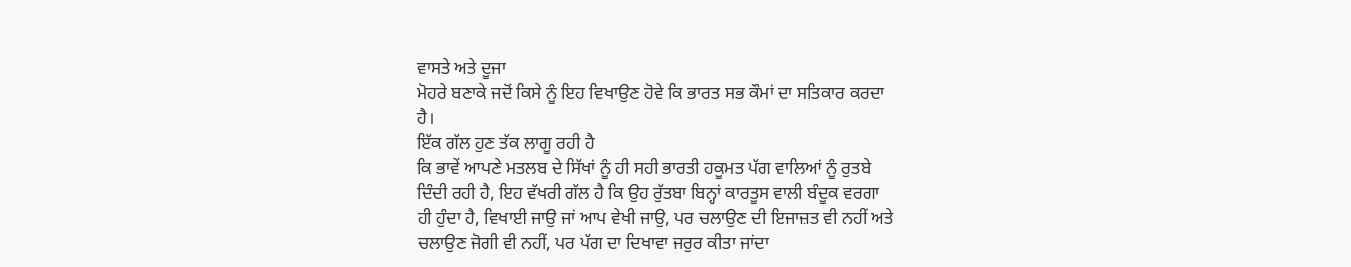ਵਾਸਤੇ ਅਤੇ ਦੂਜਾ
ਮੋਹਰੇ ਬਣਾਕੇ ਜਦੋਂ ਕਿਸੇ ਨੂੰ ਇਹ ਵਿਖਾਉਣ ਹੋਵੇ ਕਿ ਭਾਰਤ ਸਭ ਕੌਮਾਂ ਦਾ ਸਤਿਕਾਰ ਕਰਦਾ
ਹੈ।
ਇੱਕ ਗੱਲ ਹੁਣ ਤੱਕ ਲਾਗੂ ਰਹੀ ਹੈ
ਕਿ ਭਾਵੇਂ ਆਪਣੇ ਮਤਲਬ ਦੇ ਸਿੱਖਾਂ ਨੂੰ ਹੀ ਸਹੀ ਭਾਰਤੀ ਹਕੂਮਤ ਪੱਗ ਵਾਲਿਆਂ ਨੂੰ ਰੁਤਬੇ
ਦਿੰਦੀ ਰਹੀ ਹੈ, ਇਹ ਵੱਖਰੀ ਗੱਲ ਹੈ ਕਿ ਉਹ ਰੁੱਤਬਾ ਬਿਨ੍ਹਾਂ ਕਾਰਤੂਸ ਵਾਲੀ ਬੰਦੂਕ ਵਰਗਾ
ਹੀ ਹੁੰਦਾ ਹੈ, ਵਿਖਾਈ ਜਾਉ ਜਾਂ ਆਪ ਵੇਖੀ ਜਾਉ, ਪਰ ਚਲਾਉਣ ਦੀ ਇਜਾਜ਼ਤ ਵੀ ਨਹੀਂ ਅਤੇ
ਚਲਾਉਣ ਜੋਗੀ ਵੀ ਨਹੀਂ, ਪਰ ਪੱਗ ਦਾ ਦਿਖਾਵਾ ਜਰੁਰ ਕੀਤਾ ਜਾਂਦਾ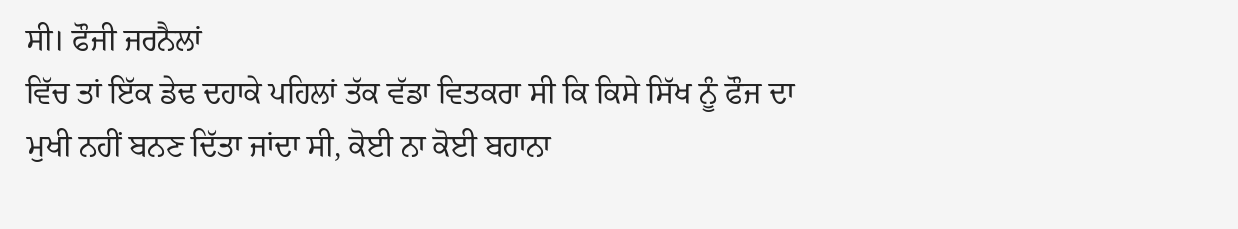ਸੀ। ਫੌਜੀ ਜਰਨੈਲਾਂ
ਵਿੱਚ ਤਾਂ ਇੱਕ ਡੇਢ ਦਹਾਕੇ ਪਹਿਲਾਂ ਤੱਕ ਵੱਡਾ ਵਿਤਕਰਾ ਸੀ ਕਿ ਕਿਸੇ ਸਿੱਖ ਨੂੰ ਫੌਜ ਦਾ
ਮੁਖੀ ਨਹੀਂ ਬਨਣ ਦਿੱਤਾ ਜਾਂਦਾ ਸੀ, ਕੋਈ ਨਾ ਕੋਈ ਬਹਾਨਾ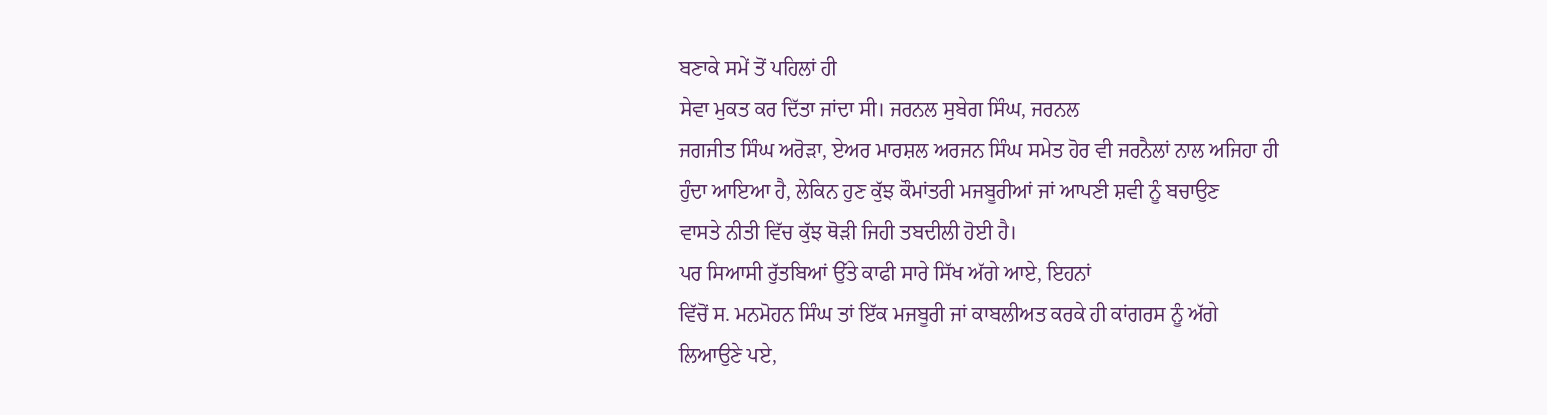ਬਣਾਕੇ ਸਮੇਂ ਤੋਂ ਪਹਿਲਾਂ ਹੀ
ਸੇਵਾ ਮੁਕਤ ਕਰ ਦਿੱਤਾ ਜਾਂਦਾ ਸੀ। ਜਰਨਲ ਸੁਬੇਗ ਸਿੰਘ, ਜਰਨਲ
ਜਗਜੀਤ ਸਿੰਘ ਅਰੋੜਾ, ਏਅਰ ਮਾਰਸ਼ਲ ਅਰਜਨ ਸਿੰਘ ਸਮੇਤ ਹੋਰ ਵੀ ਜਰਨੈਲਾਂ ਨਾਲ ਅਜਿਹਾ ਹੀ
ਹੁੰਦਾ ਆਇਆ ਹੈ, ਲੇਕਿਨ ਹੁਣ ਕੁੱਝ ਕੌਮਾਂਤਰੀ ਮਜਬੂਰੀਆਂ ਜਾਂ ਆਪਣੀ ਸ਼ਵੀ ਨੂੰ ਬਚਾਉਣ
ਵਾਸਤੇ ਨੀਤੀ ਵਿੱਚ ਕੁੱਝ ਥੋੜੀ ਜਿਹੀ ਤਬਦੀਲੀ ਹੋਈ ਹੈ।
ਪਰ ਸਿਆਸੀ ਰੁੱਤਬਿਆਂ ਉੱਤੇ ਕਾਫੀ ਸਾਰੇ ਸਿੱਖ ਅੱਗੇ ਆਏ, ਇਹਨਾਂ
ਵਿੱਚੋਂ ਸ. ਮਨਮੋਹਨ ਸਿੰਘ ਤਾਂ ਇੱਕ ਮਜਬੂਰੀ ਜਾਂ ਕਾਬਲੀਅਤ ਕਰਕੇ ਹੀ ਕਾਂਗਰਸ ਨੂੰ ਅੱਗੇ
ਲਿਆਉਣੇ ਪਏ,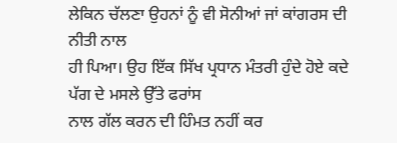ਲੇਕਿਨ ਚੱਲਣਾ ਉਹਨਾਂ ਨੂੰ ਵੀ ਸੋਨੀਆਂ ਜਾਂ ਕਾਂਗਰਸ ਦੀ ਨੀਤੀ ਨਾਲ
ਹੀ ਪਿਆ। ਉਹ ਇੱਕ ਸਿੱਖ ਪ੍ਰਧਾਨ ਮੰਤਰੀ ਹੁੰਦੇ ਹੋਏ ਕਦੇ ਪੱਗ ਦੇ ਮਸਲੇ ਉੱਤੇ ਫਰਾਂਸ
ਨਾਲ ਗੱਲ ਕਰਨ ਦੀ ਹਿੰਮਤ ਨਹੀਂ ਕਰ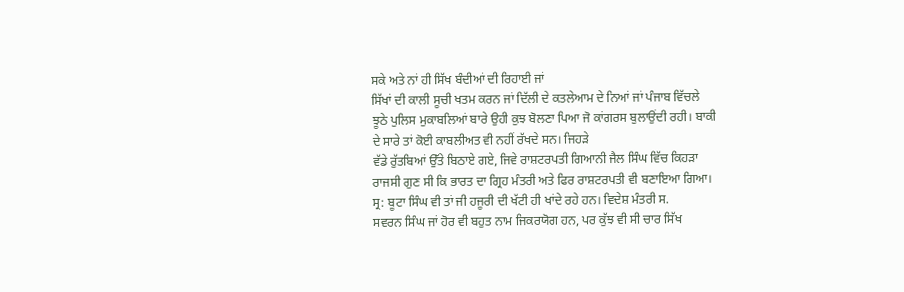ਸਕੇ ਅਤੇ ਨਾਂ ਹੀ ਸਿੱਖ ਬੰਦੀਆਂ ਦੀ ਰਿਹਾਈ ਜਾਂ
ਸਿੱਖਾਂ ਦੀ ਕਾਲੀ ਸੂਚੀ ਖਤਮ ਕਰਨ ਜਾਂ ਦਿੱਲੀ ਦੇ ਕਤਲੇਆਮ ਦੇ ਨਿਆਂ ਜਾਂ ਪੰਜਾਬ ਵਿੱਚਲੇ
ਝੂਠੇ ਪੁਲਿਸ ਮੁਕਾਬਲਿਆਂ ਬਾਰੇ ਉਹੀ ਕੁਝ ਬੋਲਣਾ ਪਿਆ ਜੋ ਕਾਂਗਰਸ ਬੁਲਾਉਂਦੀ ਰਹੀ। ਬਾਕੀ
ਦੇ ਸਾਰੇ ਤਾਂ ਕੋਈ ਕਾਬਲੀਅਤ ਵੀ ਨਹੀਂ ਰੱਖਦੇ ਸਨ। ਜਿਹੜੇ
ਵੱਡੇ ਰੁੱਤਬਿਆਂ ਉੱਤੇ ਬਿਠਾਏ ਗਏ, ਜਿਵੇ ਰਾਸ਼ਟਰਪਤੀ ਗਿਆਨੀ ਜੈਲ ਸਿੰਘ ਵਿੱਚ ਕਿਹੜਾ
ਰਾਜਸੀ ਗੁਣ ਸੀ ਕਿ ਭਾਰਤ ਦਾ ਗ੍ਰਿਹ ਮੰਤਰੀ ਅਤੇ ਫਿਰ ਰਾਸ਼ਟਰਪਤੀ ਵੀ ਬਣਾਇਆ ਗਿਆ।
ਸ੍ਰ: ਬੂਟਾ ਸਿੰਘ ਵੀ ਤਾਂ ਜੀ ਹਜੂਰੀ ਦੀ ਖੱਟੀ ਹੀ ਖਾਂਦੇ ਰਹੇ ਹਨ। ਵਿਦੇਸ਼ ਮੰਤਰੀ ਸ.
ਸਵਰਨ ਸਿੰਘ ਜਾਂ ਹੋਰ ਵੀ ਬਹੁਤ ਨਾਮ ਜਿਕਰਯੋਗ ਹਨ, ਪਰ ਕੁੱਝ ਵੀ ਸੀ ਚਾਰ ਸਿੱਖ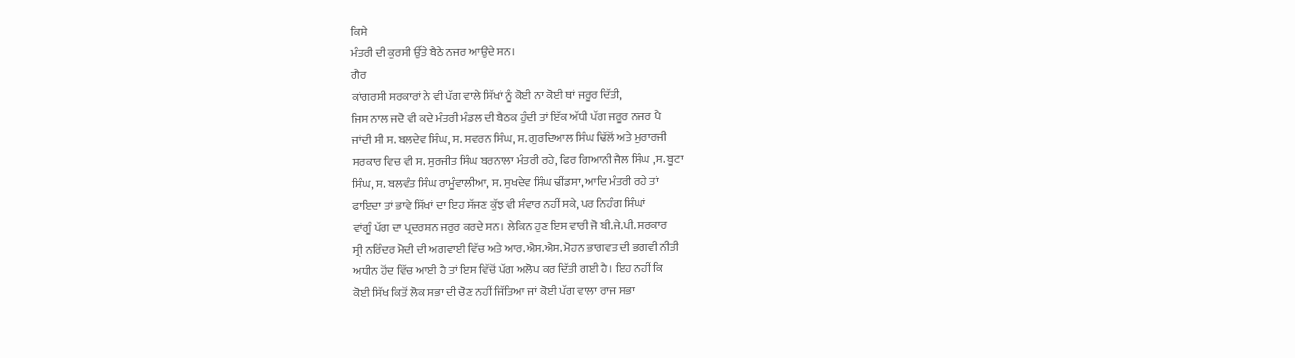ਕਿਸੇ
ਮੰਤਰੀ ਦੀ ਕੁਰਸੀ ਉੱਤੇ ਬੈਠੇ ਨਜਰ ਆਉਂਦੇ ਸਨ।
ਗੈਰ
ਕਾਂਗਰਸੀ ਸਰਕਾਰਾਂ ਨੇ ਵੀ ਪੱਗ ਵਾਲੇ ਸਿੱਖਾਂ ਨੂੰ ਕੋਈ ਨਾ ਕੋਈ ਥਾਂ ਜਰੂਰ ਦਿੱਤੀ,
ਜਿਸ ਨਾਲ ਜਦੋ ਵੀ ਕਦੇ ਮੰਤਰੀ ਮੰਡਲ ਦੀ ਬੈਠਕ ਹੁੰਦੀ ਤਾਂ ਇੱਕ ਅੱਧੀ ਪੱਗ ਜਰੂਰ ਨਜਰ ਪੈ
ਜਾਂਦੀ ਸੀ ਸ. ਬਲਦੇਵ ਸਿੰਘ, ਸ. ਸਵਰਨ ਸਿੰਘ, ਸ. ਗੁਰਦਿਆਲ ਸਿੰਘ ਢਿੱਲੋਂ ਅਤੇ ਮੁਰਾਰਜੀ
ਸਰਕਾਰ ਵਿਚ ਵੀ ਸ. ਸੁਰਜੀਤ ਸਿੰਘ ਬਰਨਾਲਾ ਮੰਤਰੀ ਰਹੇ, ਫਿਰ ਗਿਆਨੀ ਜੈਲ ਸਿੰਘ ,ਸ. ਬੂਟਾ
ਸਿੰਘ, ਸ. ਬਲਵੰਤ ਸਿੰਘ ਰਾਮੂੰਵਾਲੀਆ, ਸ. ਸੁਖਦੇਵ ਸਿੰਘ ਢੀਂਡਸਾ, ਆਦਿ ਮੰਤਰੀ ਰਹੇ ਤਾਂ
ਫਾਇਦਾ ਤਾਂ ਭਾਵੇ ਸਿੱਖਾਂ ਦਾ ਇਹ ਸੱਜਣ ਕੁੱਝ ਵੀ ਸੰਵਾਰ ਨਹੀਂ ਸਕੇ, ਪਰ ਨਿਹੰਗ ਸਿੰਘਾਂ
ਵਾਂਗੂੰ ਪੱਗ ਦਾ ਪ੍ਰਦਰਸ਼ਨ ਜਰੁਰ ਕਰਦੇ ਸਨ। ਲੇਕਿਨ ਹੁਣ ਇਸ ਵਾਰੀ ਜੋ ਬੀ.ਜੇ.ਪੀ. ਸਰਕਾਰ
ਸ੍ਰੀ ਨਰਿੰਦਰ ਮੋਦੀ ਦੀ ਅਗਵਾਈ ਵਿੱਚ ਅਤੇ ਆਰ.ਐਸ.ਐਸ. ਮੋਹਨ ਭਾਗਵਤ ਦੀ ਭਗਵੀ ਨੀਤੀ
ਅਧੀਨ ਹੋਂਦ ਵਿੱਚ ਆਈ ਹੈ ਤਾਂ ਇਸ ਵਿੱਚੋਂ ਪੱਗ ਅਲੋਪ ਕਰ ਦਿੱਤੀ ਗਈ ਹੈ। ਇਹ ਨਹੀਂ ਕਿ
ਕੋਈ ਸਿੱਖ ਕਿਤੋਂ ਲੋਕ ਸਭਾ ਦੀ ਚੋਣ ਨਹੀਂ ਜਿੱਤਿਆ ਜਾਂ ਕੋਈ ਪੱਗ ਵਾਲਾ ਰਾਜ ਸਭਾ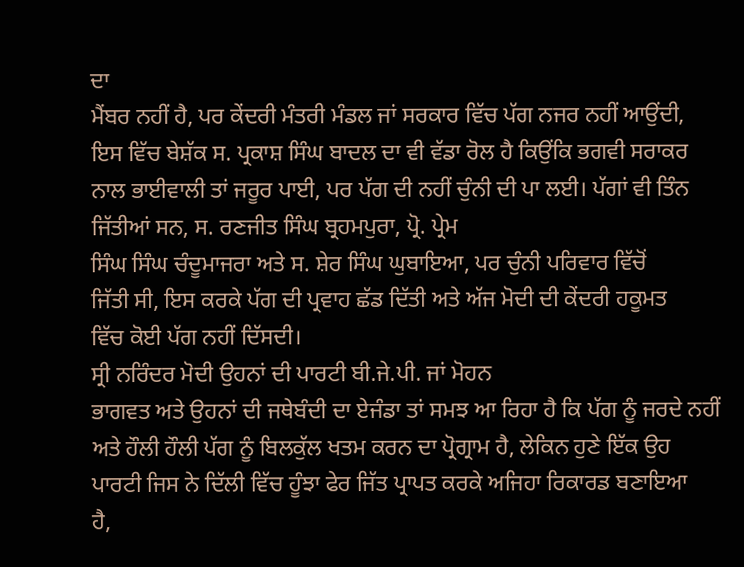ਦਾ
ਮੈਂਬਰ ਨਹੀਂ ਹੈ, ਪਰ ਕੇਂਦਰੀ ਮੰਤਰੀ ਮੰਡਲ ਜਾਂ ਸਰਕਾਰ ਵਿੱਚ ਪੱਗ ਨਜਰ ਨਹੀਂ ਆਉਂਦੀ,
ਇਸ ਵਿੱਚ ਬੇਸ਼ੱਕ ਸ. ਪ੍ਰਕਾਸ਼ ਸਿੰਘ ਬਾਦਲ ਦਾ ਵੀ ਵੱਡਾ ਰੋਲ ਹੈ ਕਿਉਂਕਿ ਭਗਵੀ ਸਰਾਕਰ
ਨਾਲ ਭਾਈਵਾਲੀ ਤਾਂ ਜਰੂਰ ਪਾਈ, ਪਰ ਪੱਗ ਦੀ ਨਹੀਂ ਚੁੰਨੀ ਦੀ ਪਾ ਲਈ। ਪੱਗਾਂ ਵੀ ਤਿੰਨ
ਜਿੱਤੀਆਂ ਸਨ, ਸ. ਰਣਜੀਤ ਸਿੰਘ ਬ੍ਰਹਮਪੁਰਾ, ਪ੍ਰੋ. ਪ੍ਰੇਮ
ਸਿੰਘ ਸਿੰਘ ਚੰਦੂਮਾਜਰਾ ਅਤੇ ਸ. ਸ਼ੇਰ ਸਿੰਘ ਘੁਬਾਇਆ, ਪਰ ਚੁੰਨੀ ਪਰਿਵਾਰ ਵਿੱਚੋਂ
ਜਿੱਤੀ ਸੀ, ਇਸ ਕਰਕੇ ਪੱਗ ਦੀ ਪ੍ਰਵਾਹ ਛੱਡ ਦਿੱਤੀ ਅਤੇ ਅੱਜ ਮੋਦੀ ਦੀ ਕੇਂਦਰੀ ਹਕੂਮਤ
ਵਿੱਚ ਕੋਈ ਪੱਗ ਨਹੀਂ ਦਿੱਸਦੀ।
ਸ੍ਰੀ ਨਰਿੰਦਰ ਮੋਦੀ ਉਹਨਾਂ ਦੀ ਪਾਰਟੀ ਬੀ.ਜੇ.ਪੀ. ਜਾਂ ਮੋਹਨ
ਭਾਗਵਤ ਅਤੇ ਉਹਨਾਂ ਦੀ ਜਥੇਬੰਦੀ ਦਾ ਏਜੰਡਾ ਤਾਂ ਸਮਝ ਆ ਰਿਹਾ ਹੈ ਕਿ ਪੱਗ ਨੂੰ ਜਰਦੇ ਨਹੀਂ
ਅਤੇ ਹੌਲੀ ਹੌਲੀ ਪੱਗ ਨੂੰ ਬਿਲਕੁੱਲ ਖਤਮ ਕਰਨ ਦਾ ਪ੍ਰੋਗ੍ਰਾਮ ਹੈ, ਲੇਕਿਨ ਹੁਣੇ ਇੱਕ ਉਹ
ਪਾਰਟੀ ਜਿਸ ਨੇ ਦਿੱਲੀ ਵਿੱਚ ਹੂੰਝਾ ਫੇਰ ਜਿੱਤ ਪ੍ਰਾਪਤ ਕਰਕੇ ਅਜਿਹਾ ਰਿਕਾਰਡ ਬਣਾਇਆ
ਹੈ,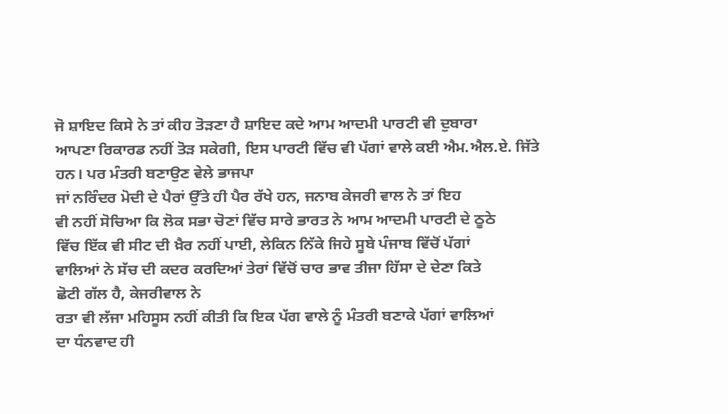ਜੋ ਸ਼ਾਇਦ ਕਿਸੇ ਨੇ ਤਾਂ ਕੀਹ ਤੋੜਣਾ ਹੈ ਸ਼ਾਇਦ ਕਦੇ ਆਮ ਆਦਮੀ ਪਾਰਟੀ ਵੀ ਦੁਬਾਰਾ
ਆਪਣਾ ਰਿਕਾਰਡ ਨਹੀਂ ਤੋੜ ਸਕੇਗੀ, ਇਸ ਪਾਰਟੀ ਵਿੱਚ ਵੀ ਪੱਗਾਂ ਵਾਲੇ ਕਈ ਐਮ.ਐਲ.ਏ. ਜਿੱਤੇ
ਹਨ। ਪਰ ਮੰਤਰੀ ਬਣਾਉਣ ਵੇਲੇ ਭਾਜਪਾ
ਜਾਂ ਨਰਿੰਦਰ ਮੋਦੀ ਦੇ ਪੈਰਾਂ ਉੱਤੇ ਹੀ ਪੈਰ ਰੱਖੇ ਹਨ, ਜਨਾਬ ਕੇਜਰੀ ਵਾਲ ਨੇ ਤਾਂ ਇਹ
ਵੀ ਨਹੀਂ ਸੋਚਿਆ ਕਿ ਲੋਕ ਸਭਾ ਚੋਣਾਂ ਵਿੱਚ ਸਾਰੇ ਭਾਰਤ ਨੇ ਆਮ ਆਦਮੀ ਪਾਰਟੀ ਦੇ ਠੂਠੇ
ਵਿੱਚ ਇੱਕ ਵੀ ਸੀਟ ਦੀ ਖ਼ੈਰ ਨਹੀਂ ਪਾਈ, ਲੇਕਿਨ ਨਿੱਕੇ ਜਿਹੇ ਸੂਬੇ ਪੰਜਾਬ ਵਿੱਚੋਂ ਪੱਗਾਂ
ਵਾਲਿਆਂ ਨੇ ਸੱਚ ਦੀ ਕਦਰ ਕਰਦਿਆਂ ਤੇਰਾਂ ਵਿੱਚੋਂ ਚਾਰ ਭਾਵ ਤੀਜਾ ਹਿੱਸਾ ਦੇ ਦੇਣਾ ਕਿਤੇ
ਛੋਟੀ ਗੱਲ ਹੈ, ਕੇਜਰੀਵਾਲ ਨੇ
ਰਤਾ ਵੀ ਲੱਜਾ ਮਹਿਸੂਸ ਨਹੀਂ ਕੀਤੀ ਕਿ ਇਕ ਪੱਗ ਵਾਲੇ ਨੂੰ ਮੰਤਰੀ ਬਣਾਕੇ ਪੱਗਾਂ ਵਾਲਿਆਂ
ਦਾ ਧੰਨਵਾਦ ਹੀ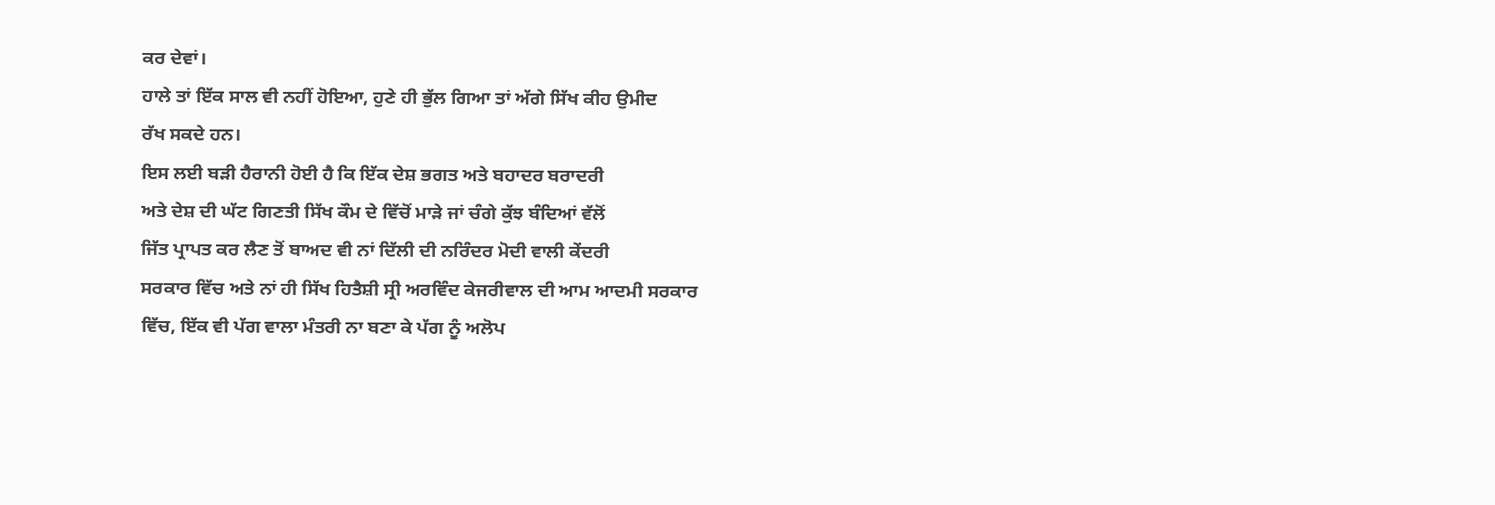ਕਰ ਦੇਵਾਂ।
ਹਾਲੇ ਤਾਂ ਇੱਕ ਸਾਲ ਵੀ ਨਹੀਂ ਹੋਇਆ, ਹੁਣੇ ਹੀ ਭੁੱਲ ਗਿਆ ਤਾਂ ਅੱਗੇ ਸਿੱਖ ਕੀਹ ਉਮੀਦ
ਰੱਖ ਸਕਦੇ ਹਨ।
ਇਸ ਲਈ ਬੜੀ ਹੈਰਾਨੀ ਹੋਈ ਹੈ ਕਿ ਇੱਕ ਦੇਸ਼ ਭਗਤ ਅਤੇ ਬਹਾਦਰ ਬਰਾਦਰੀ
ਅਤੇ ਦੇਸ਼ ਦੀ ਘੱਟ ਗਿਣਤੀ ਸਿੱਖ ਕੌਮ ਦੇ ਵਿੱਚੋਂ ਮਾੜੇ ਜਾਂ ਚੰਗੇ ਕੁੱਝ ਬੰਦਿਆਂ ਵੱਲੋਂ
ਜਿੱਤ ਪ੍ਰਾਪਤ ਕਰ ਲੈਣ ਤੋਂ ਬਾਅਦ ਵੀ ਨਾਂ ਦਿੱਲੀ ਦੀ ਨਰਿੰਦਰ ਮੋਦੀ ਵਾਲੀ ਕੇਂਦਰੀ
ਸਰਕਾਰ ਵਿੱਚ ਅਤੇ ਨਾਂ ਹੀ ਸਿੱਖ ਹਿਤੈਸ਼ੀ ਸ੍ਰੀ ਅਰਵਿੰਦ ਕੇਜਰੀਵਾਲ ਦੀ ਆਮ ਆਦਮੀ ਸਰਕਾਰ
ਵਿੱਚ, ਇੱਕ ਵੀ ਪੱਗ ਵਾਲਾ ਮੰਤਰੀ ਨਾ ਬਣਾ ਕੇ ਪੱਗ ਨੂੰ ਅਲੋਪ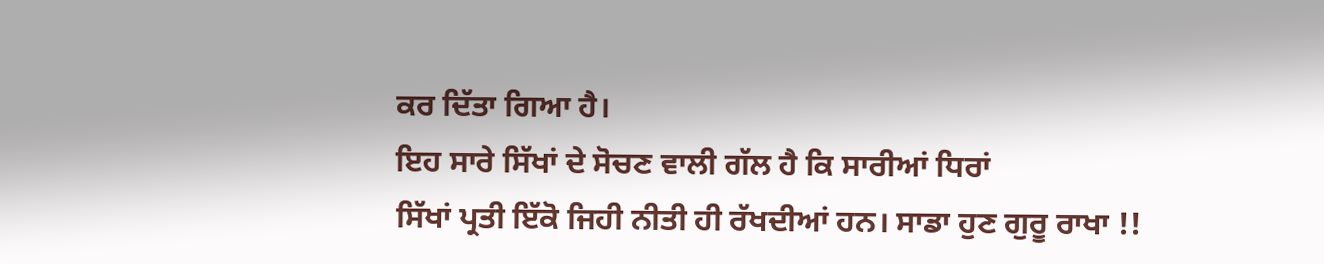ਕਰ ਦਿੱਤਾ ਗਿਆ ਹੈ।
ਇਹ ਸਾਰੇ ਸਿੱਖਾਂ ਦੇ ਸੋਚਣ ਵਾਲੀ ਗੱਲ ਹੈ ਕਿ ਸਾਰੀਆਂ ਧਿਰਾਂ
ਸਿੱਖਾਂ ਪ੍ਰਤੀ ਇੱਕੋ ਜਿਹੀ ਨੀਤੀ ਹੀ ਰੱਖਦੀਆਂ ਹਨ। ਸਾਡਾ ਹੁਣ ਗੁਰੂ ਰਾਖਾ !!